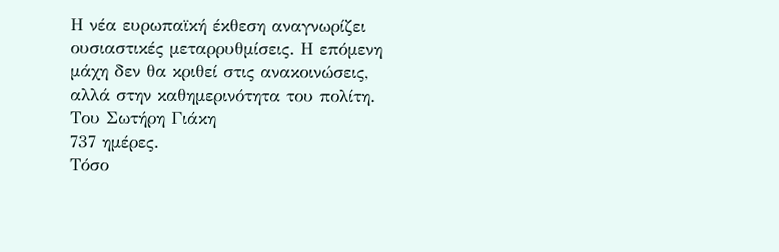Η νέα ευρωπαϊκή έκθεση αναγνωρίζει ουσιαστικές μεταρρυθμίσεις. Η επόμενη μάχη δεν θα κριθεί στις ανακοινώσεις, αλλά στην καθημερινότητα του πολίτη.
Του Σωτήρη Γιάκη
737 ημέρες.
Τόσο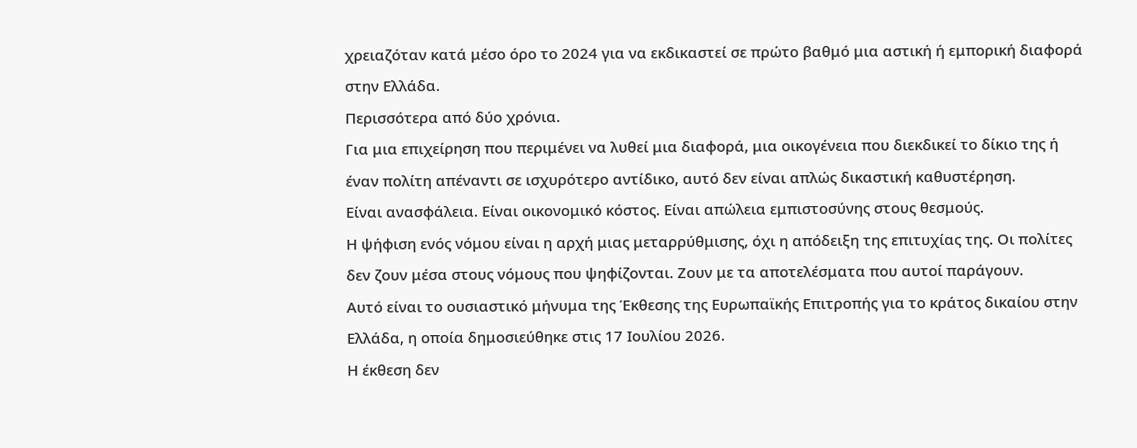χρειαζόταν κατά μέσο όρο το 2024 για να εκδικαστεί σε πρώτο βαθμό μια αστική ή εμπορική διαφορά στην Ελλάδα.
Περισσότερα από δύο χρόνια.
Για μια επιχείρηση που περιμένει να λυθεί μια διαφορά, μια οικογένεια που διεκδικεί το δίκιο της ή έναν πολίτη απέναντι σε ισχυρότερο αντίδικο, αυτό δεν είναι απλώς δικαστική καθυστέρηση.
Είναι ανασφάλεια. Είναι οικονομικό κόστος. Είναι απώλεια εμπιστοσύνης στους θεσμούς.
Η ψήφιση ενός νόμου είναι η αρχή μιας μεταρρύθμισης, όχι η απόδειξη της επιτυχίας της. Οι πολίτες δεν ζουν μέσα στους νόμους που ψηφίζονται. Ζουν με τα αποτελέσματα που αυτοί παράγουν.
Αυτό είναι το ουσιαστικό μήνυμα της Έκθεσης της Ευρωπαϊκής Επιτροπής για το κράτος δικαίου στην Ελλάδα, η οποία δημοσιεύθηκε στις 17 Ιουλίου 2026.
Η έκθεση δεν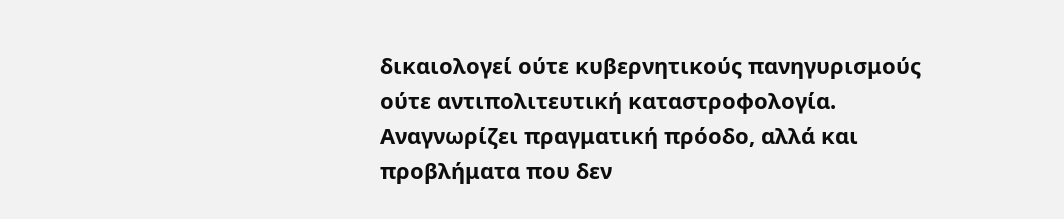δικαιολογεί ούτε κυβερνητικούς πανηγυρισμούς ούτε αντιπολιτευτική καταστροφολογία. Αναγνωρίζει πραγματική πρόοδο, αλλά και προβλήματα που δεν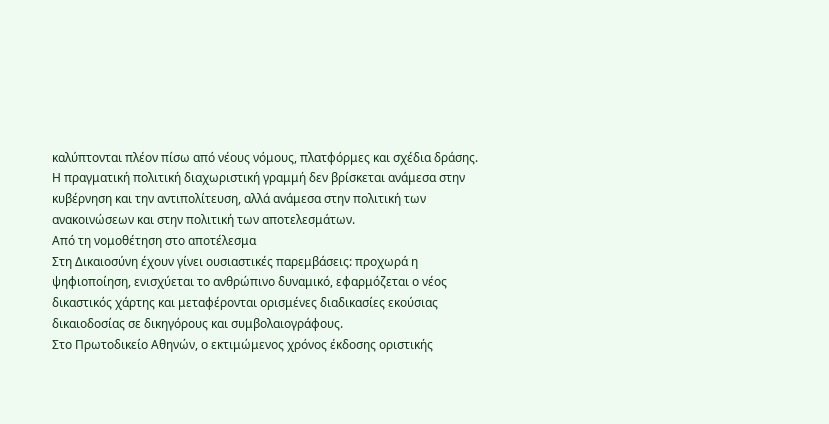καλύπτονται πλέον πίσω από νέους νόμους, πλατφόρμες και σχέδια δράσης.
Η πραγματική πολιτική διαχωριστική γραμμή δεν βρίσκεται ανάμεσα στην κυβέρνηση και την αντιπολίτευση, αλλά ανάμεσα στην πολιτική των ανακοινώσεων και στην πολιτική των αποτελεσμάτων.
Από τη νομοθέτηση στο αποτέλεσμα
Στη Δικαιοσύνη έχουν γίνει ουσιαστικές παρεμβάσεις: προχωρά η ψηφιοποίηση, ενισχύεται το ανθρώπινο δυναμικό, εφαρμόζεται ο νέος δικαστικός χάρτης και μεταφέρονται ορισμένες διαδικασίες εκούσιας δικαιοδοσίας σε δικηγόρους και συμβολαιογράφους.
Στο Πρωτοδικείο Αθηνών, ο εκτιμώμενος χρόνος έκδοσης οριστικής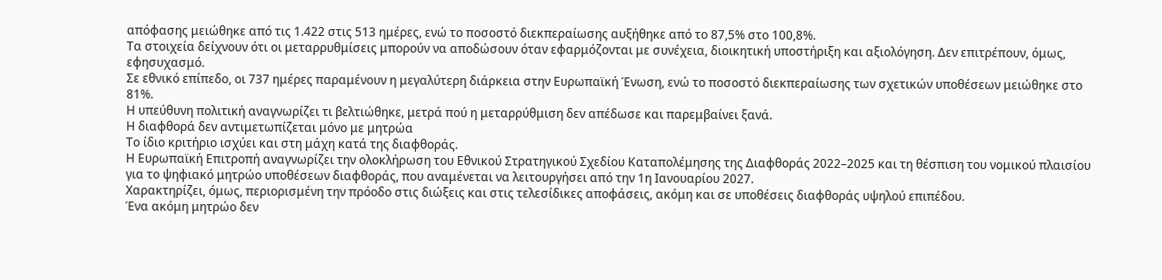απόφασης μειώθηκε από τις 1.422 στις 513 ημέρες, ενώ το ποσοστό διεκπεραίωσης αυξήθηκε από το 87,5% στο 100,8%.
Τα στοιχεία δείχνουν ότι οι μεταρρυθμίσεις μπορούν να αποδώσουν όταν εφαρμόζονται με συνέχεια, διοικητική υποστήριξη και αξιολόγηση. Δεν επιτρέπουν, όμως, εφησυχασμό.
Σε εθνικό επίπεδο, οι 737 ημέρες παραμένουν η μεγαλύτερη διάρκεια στην Ευρωπαϊκή Ένωση, ενώ το ποσοστό διεκπεραίωσης των σχετικών υποθέσεων μειώθηκε στο 81%.
Η υπεύθυνη πολιτική αναγνωρίζει τι βελτιώθηκε, μετρά πού η μεταρρύθμιση δεν απέδωσε και παρεμβαίνει ξανά.
Η διαφθορά δεν αντιμετωπίζεται μόνο με μητρώα
Το ίδιο κριτήριο ισχύει και στη μάχη κατά της διαφθοράς.
Η Ευρωπαϊκή Επιτροπή αναγνωρίζει την ολοκλήρωση του Εθνικού Στρατηγικού Σχεδίου Καταπολέμησης της Διαφθοράς 2022–2025 και τη θέσπιση του νομικού πλαισίου για το ψηφιακό μητρώο υποθέσεων διαφθοράς, που αναμένεται να λειτουργήσει από την 1η Ιανουαρίου 2027.
Χαρακτηρίζει, όμως, περιορισμένη την πρόοδο στις διώξεις και στις τελεσίδικες αποφάσεις, ακόμη και σε υποθέσεις διαφθοράς υψηλού επιπέδου.
Ένα ακόμη μητρώο δεν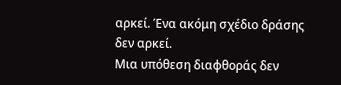αρκεί. Ένα ακόμη σχέδιο δράσης δεν αρκεί.
Μια υπόθεση διαφθοράς δεν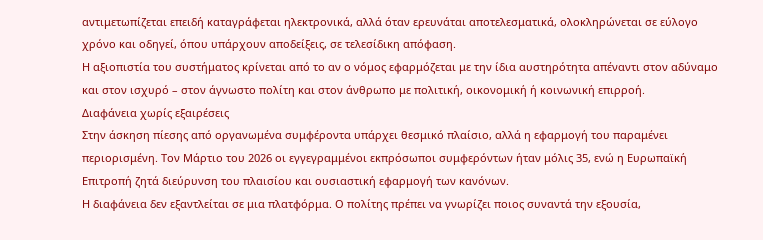αντιμετωπίζεται επειδή καταγράφεται ηλεκτρονικά, αλλά όταν ερευνάται αποτελεσματικά, ολοκληρώνεται σε εύλογο χρόνο και οδηγεί, όπου υπάρχουν αποδείξεις, σε τελεσίδικη απόφαση.
Η αξιοπιστία του συστήματος κρίνεται από το αν ο νόμος εφαρμόζεται με την ίδια αυστηρότητα απέναντι στον αδύναμο και στον ισχυρό – στον άγνωστο πολίτη και στον άνθρωπο με πολιτική, οικονομική ή κοινωνική επιρροή.
Διαφάνεια χωρίς εξαιρέσεις
Στην άσκηση πίεσης από οργανωμένα συμφέροντα υπάρχει θεσμικό πλαίσιο, αλλά η εφαρμογή του παραμένει περιορισμένη. Τον Μάρτιο του 2026 οι εγγεγραμμένοι εκπρόσωποι συμφερόντων ήταν μόλις 35, ενώ η Ευρωπαϊκή Επιτροπή ζητά διεύρυνση του πλαισίου και ουσιαστική εφαρμογή των κανόνων.
Η διαφάνεια δεν εξαντλείται σε μια πλατφόρμα. Ο πολίτης πρέπει να γνωρίζει ποιος συναντά την εξουσία,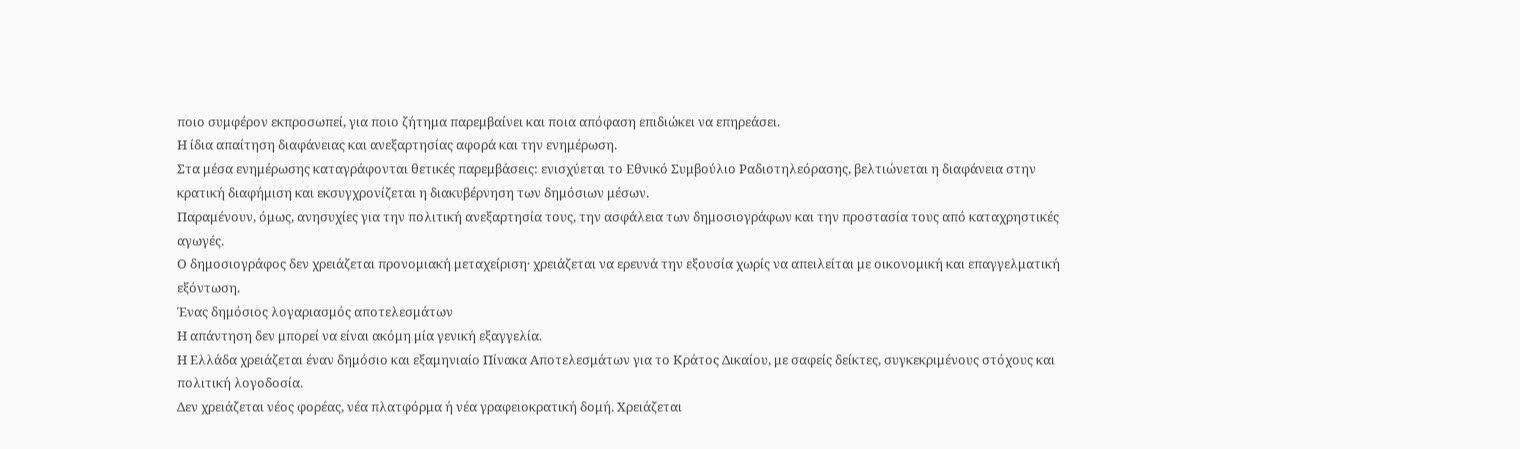ποιο συμφέρον εκπροσωπεί, για ποιο ζήτημα παρεμβαίνει και ποια απόφαση επιδιώκει να επηρεάσει.
Η ίδια απαίτηση διαφάνειας και ανεξαρτησίας αφορά και την ενημέρωση.
Στα μέσα ενημέρωσης καταγράφονται θετικές παρεμβάσεις: ενισχύεται το Εθνικό Συμβούλιο Ραδιοτηλεόρασης, βελτιώνεται η διαφάνεια στην κρατική διαφήμιση και εκσυγχρονίζεται η διακυβέρνηση των δημόσιων μέσων.
Παραμένουν, όμως, ανησυχίες για την πολιτική ανεξαρτησία τους, την ασφάλεια των δημοσιογράφων και την προστασία τους από καταχρηστικές αγωγές.
Ο δημοσιογράφος δεν χρειάζεται προνομιακή μεταχείριση· χρειάζεται να ερευνά την εξουσία χωρίς να απειλείται με οικονομική και επαγγελματική εξόντωση.
Ένας δημόσιος λογαριασμός αποτελεσμάτων
Η απάντηση δεν μπορεί να είναι ακόμη μία γενική εξαγγελία.
Η Ελλάδα χρειάζεται έναν δημόσιο και εξαμηνιαίο Πίνακα Αποτελεσμάτων για το Κράτος Δικαίου, με σαφείς δείκτες, συγκεκριμένους στόχους και πολιτική λογοδοσία.
Δεν χρειάζεται νέος φορέας, νέα πλατφόρμα ή νέα γραφειοκρατική δομή. Χρειάζεται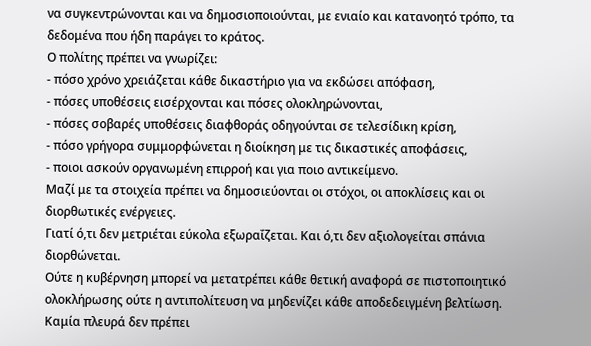να συγκεντρώνονται και να δημοσιοποιούνται, με ενιαίο και κατανοητό τρόπο, τα δεδομένα που ήδη παράγει το κράτος.
Ο πολίτης πρέπει να γνωρίζει:
- πόσο χρόνο χρειάζεται κάθε δικαστήριο για να εκδώσει απόφαση,
- πόσες υποθέσεις εισέρχονται και πόσες ολοκληρώνονται,
- πόσες σοβαρές υποθέσεις διαφθοράς οδηγούνται σε τελεσίδικη κρίση,
- πόσο γρήγορα συμμορφώνεται η διοίκηση με τις δικαστικές αποφάσεις,
- ποιοι ασκούν οργανωμένη επιρροή και για ποιο αντικείμενο.
Μαζί με τα στοιχεία πρέπει να δημοσιεύονται οι στόχοι, οι αποκλίσεις και οι διορθωτικές ενέργειες.
Γιατί ό,τι δεν μετριέται εύκολα εξωραΐζεται. Και ό,τι δεν αξιολογείται σπάνια διορθώνεται.
Ούτε η κυβέρνηση μπορεί να μετατρέπει κάθε θετική αναφορά σε πιστοποιητικό ολοκλήρωσης ούτε η αντιπολίτευση να μηδενίζει κάθε αποδεδειγμένη βελτίωση.
Καμία πλευρά δεν πρέπει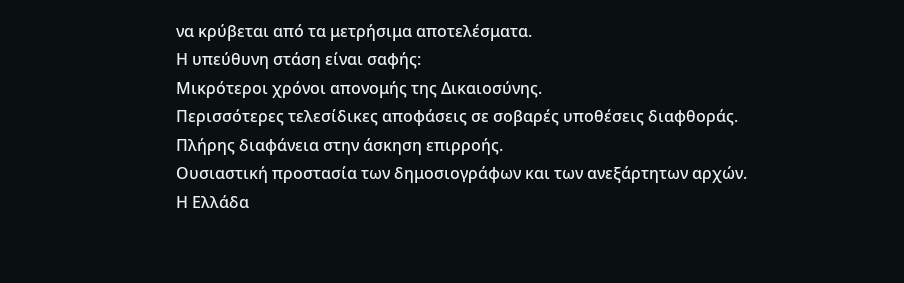να κρύβεται από τα μετρήσιμα αποτελέσματα.
Η υπεύθυνη στάση είναι σαφής:
Μικρότεροι χρόνοι απονομής της Δικαιοσύνης.
Περισσότερες τελεσίδικες αποφάσεις σε σοβαρές υποθέσεις διαφθοράς.
Πλήρης διαφάνεια στην άσκηση επιρροής.
Ουσιαστική προστασία των δημοσιογράφων και των ανεξάρτητων αρχών.
Η Ελλάδα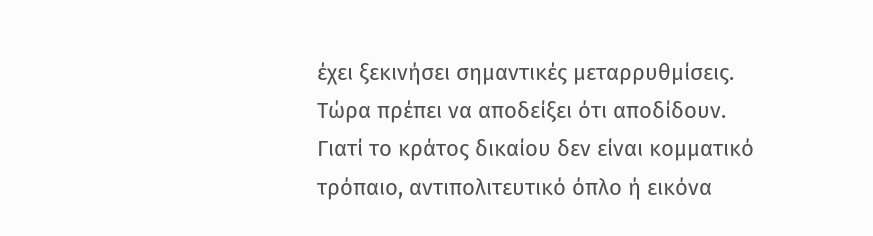έχει ξεκινήσει σημαντικές μεταρρυθμίσεις. Τώρα πρέπει να αποδείξει ότι αποδίδουν.
Γιατί το κράτος δικαίου δεν είναι κομματικό τρόπαιο, αντιπολιτευτικό όπλο ή εικόνα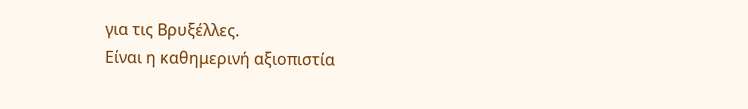για τις Βρυξέλλες.
Είναι η καθημερινή αξιοπιστία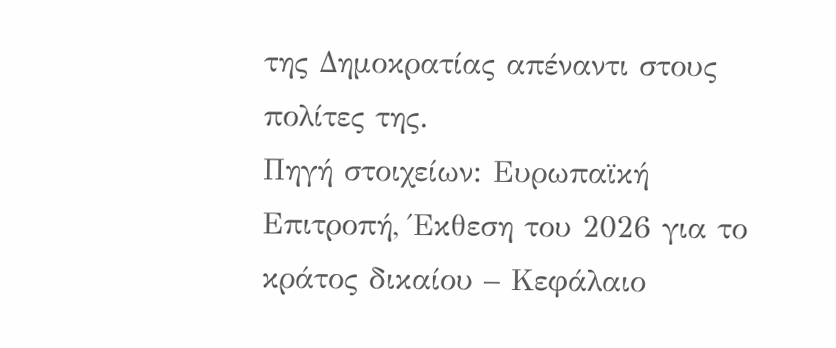της Δημοκρατίας απέναντι στους πολίτες της.
Πηγή στοιχείων: Ευρωπαϊκή Επιτροπή, Έκθεση του 2026 για το κράτος δικαίου – Κεφάλαιο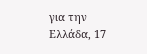για την Ελλάδα, 17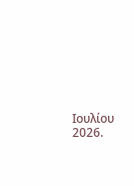Ιουλίου 2026.